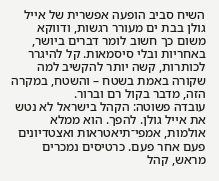השיח סביב הופעה אפשרית של אייל גולן בבת ים מעורר רגשות, ודווקא משום כך חשוב לומר דברים ביושר, באחריות ובלי סיסמאות. קל להיגרר לכותרות, קשה יותר להקשיב למה שקורה באמת בשטח – והשטח, במקרה הזה, מדבר בקול רם וברור.
עובדה פשוטה: הקהל בישראל לא נטש את אייל גולן. להפך. הוא ממלא אולמות, אמפי־תיאטראות ואצטדיונים פעם אחר פעם. כרטיסים נמכרים מראש, קהל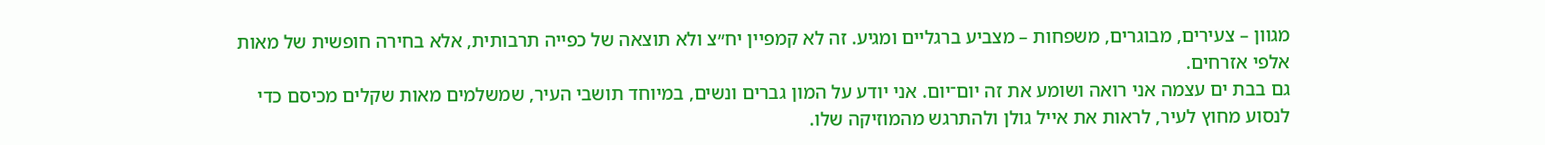מגוון – צעירים, מבוגרים, משפחות – מצביע ברגליים ומגיע. זה לא קמפיין יח״צ ולא תוצאה של כפייה תרבותית, אלא בחירה חופשית של מאות אלפי אזרחים.
גם בבת ים עצמה אני רואה ושומע את זה יום־יום. אני יודע על המון גברים ונשים, במיוחד תושבי העיר, שמשלמים מאות שקלים מכיסם כדי לנסוע מחוץ לעיר, לראות את אייל גולן ולהתרגש מהמוזיקה שלו.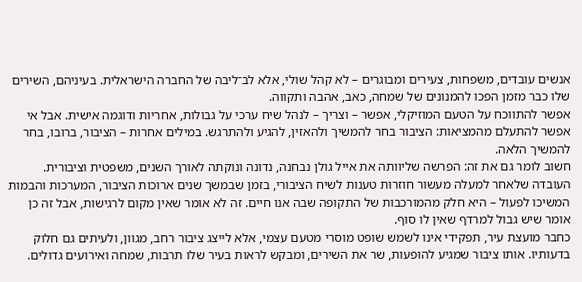אנשים עובדים, משפחות, צעירים ומבוגרים – לא קהל שולי, אלא לב־ליבה של החברה הישראלית. בעיניהם, השירים שלו כבר מזמן הפכו להמנונים של שמחה, כאב, אהבה ותקווה.
אפשר להתווכח על הטעם המוזיקלי, אפשר – וצריך – לנהל שיח ערכי על גבולות, אחריות ודוגמה אישית. אבל אי אפשר להתעלם מהמציאות: הציבור בחר להמשיך ולהאזין, להגיע ולהתרגש. במילים אחרות – הציבור, ברובו, בחר להמשיך הלאה.
חשוב לומר גם את זה: הפרשה שליוותה את אייל גולן נבחנה, נדונה ונוקתה לאורך השנים, משפטית וציבורית. העובדה שלאחר למעלה מעשור חוזרות טענות לשיח הציבורי, בזמן שבמשך שנים ארוכות הציבור, המערכות והבמות המשיכו לפעול – היא חלק מהמורכבות של התקופה שבה אנו חיים. זה לא אומר שאין מקום לרגישות, אבל זה כן אומר שיש גבול למרדף שאין לו סוף.
כחבר מועצת עיר, תפקידי אינו לשמש שופט מוסרי מטעם עצמי, אלא לייצג ציבור רחב, מגוון, ולעיתים גם חלוק בדעותיו. אותו ציבור שמגיע להופעות, שר את השירים, ומבקש לראות בעיר שלו תרבות, שמחה ואירועים גדולים.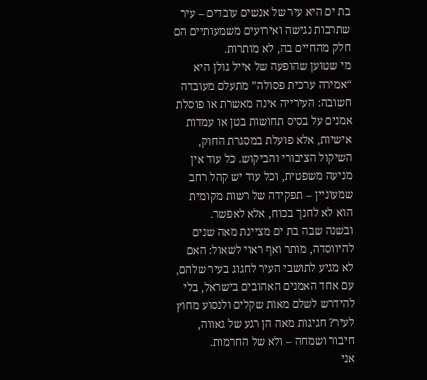בת ים היא עיר של אנשים עובדים – עיר שתרבות נגישה ואירועים משמעותיים הם חלק מהחיים בה, לא מותרות.
מי שטוען שהופעה של אייל גולן היא “אמירה ערכית פסולה” מתעלם מעובדה חשובה: העירייה אינה מאשרת או פוסלת אמנים על בסיס תחושות בטן או עמדות אישיות, אלא פועלת במסגרת החוק, השיקול הציבורי והביקוש. כל עוד אין מניעה משפטית, וכל עוד יש קהל רחב שמעוניין – תפקידה של רשות מקומית הוא לא לחנך בכוח, אלא לאפשר.
ובשנה שבה בת ים מציינת מאה שנים להיווסדה, מותר ואף ראוי לשאול: האם לא מגיע לתושבי העיר לחגוג בעיר שלהם, עם אחד האמנים האהובים בישראל, בלי להידרש לשלם מאות שקלים ולנסוע מחוץ לעיר? חגיגות מאה הן רגע של גאווה, חיבור ושמחה – ולא של החרמות.
אני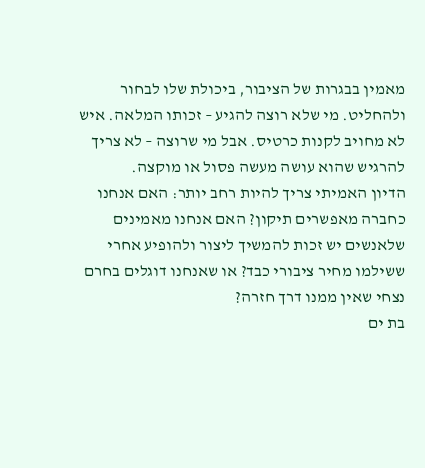מאמין בבגרות של הציבור, ביכולת שלו לבחור ולהחליט. מי שלא רוצה להגיע – זכותו המלאה. איש לא מחויב לקנות כרטיס. אבל מי שרוצה – לא צריך להרגיש שהוא עושה מעשה פסול או מוקצה.
הדיון האמיתי צריך להיות רחב יותר: האם אנחנו כחברה מאפשרים תיקון? האם אנחנו מאמינים שלאנשים יש זכות להמשיך ליצור ולהופיע אחרי ששילמו מחיר ציבורי כבד? או שאנחנו דוגלים בחרם נצחי שאין ממנו דרך חזרה?
בת ים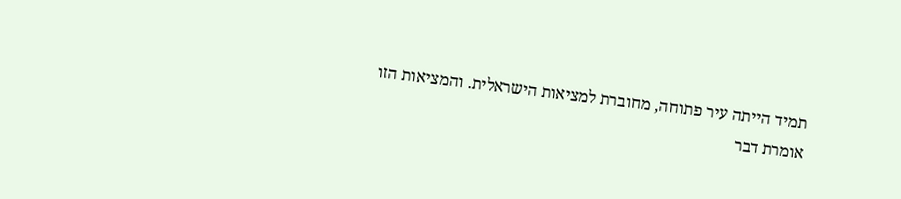תמיד הייתה עיר פתוחה, מחוברת למציאות הישראלית. והמציאות הזו אומרת דבר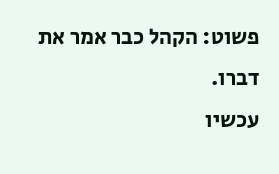פשוט: הקהל כבר אמר את דברו.
עכשיו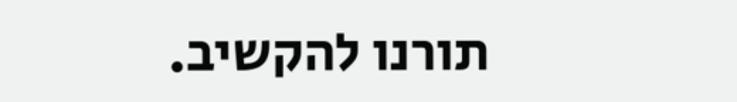תורנו להקשיב.